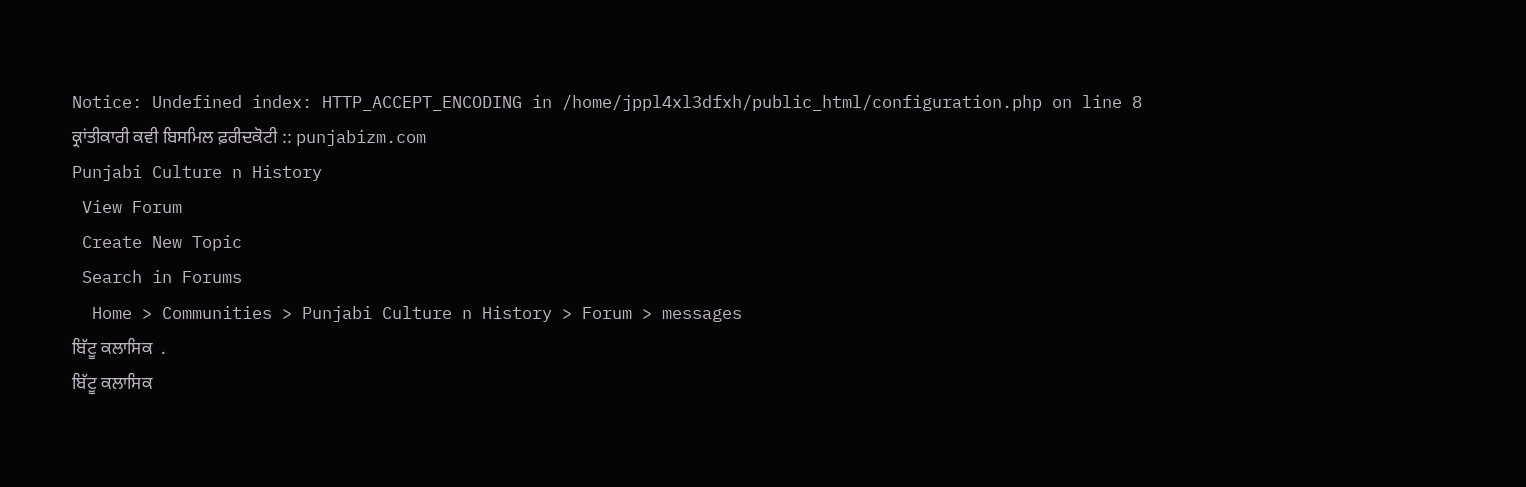Notice: Undefined index: HTTP_ACCEPT_ENCODING in /home/jppl4xl3dfxh/public_html/configuration.php on line 8
ਕ੍ਰਾਂਤੀਕਾਰੀ ਕਵੀ ਬਿਸਮਿਲ ਫ਼ਰੀਦਕੋਟੀ :: punjabizm.com
Punjabi Culture n History
 View Forum
 Create New Topic
 Search in Forums
  Home > Communities > Punjabi Culture n History > Forum > messages
ਬਿੱਟੂ ਕਲਾਸਿਕ  .
ਬਿੱਟੂ ਕਲਾਸਿਕ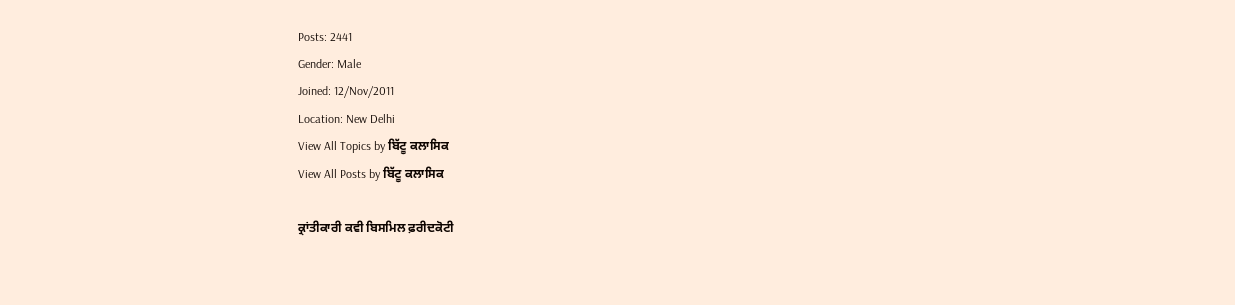Posts: 2441
Gender: Male
Joined: 12/Nov/2011
Location: New Delhi
View All Topics by ਬਿੱਟੂ ਕਲਾਸਿਕ
View All Posts by ਬਿੱਟੂ ਕਲਾਸਿਕ

ਕ੍ਰਾਂਤੀਕਾਰੀ ਕਵੀ ਬਿਸਮਿਲ ਫ਼ਰੀਦਕੋਟੀ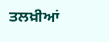ਤਲਖ਼ੀਆਂ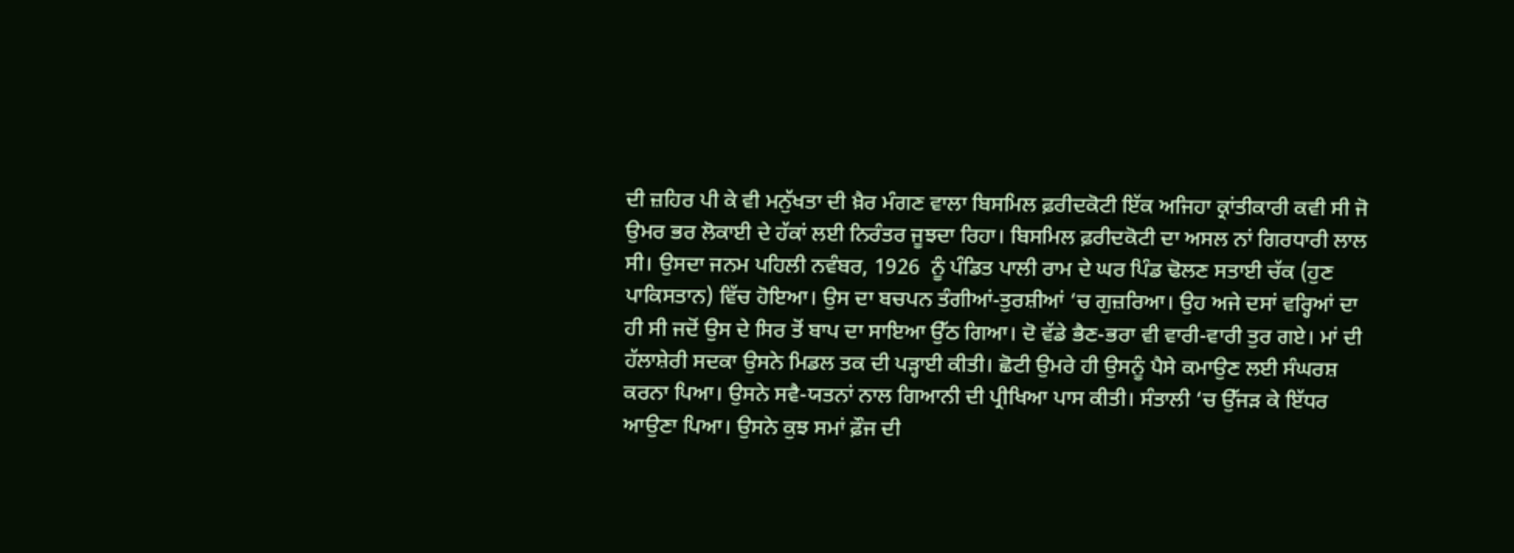ਦੀ ਜ਼ਹਿਰ ਪੀ ਕੇ ਵੀ ਮਨੁੱਖਤਾ ਦੀ ਖ਼ੈਰ ਮੰਗਣ ਵਾਲਾ ਬਿਸਮਿਲ ਫ਼ਰੀਦਕੋਟੀ ਇੱਕ ਅਜਿਹਾ ਕ੍ਰਾਂਤੀਕਾਰੀ ਕਵੀ ਸੀ ਜੋ ਉਮਰ ਭਰ ਲੋਕਾਈ ਦੇ ਹੱਕਾਂ ਲਈ ਨਿਰੰਤਰ ਜੂਝਦਾ ਰਿਹਾ। ਬਿਸਮਿਲ ਫ਼ਰੀਦਕੋਟੀ ਦਾ ਅਸਲ ਨਾਂ ਗਿਰਧਾਰੀ ਲਾਲ ਸੀ। ਉਸਦਾ ਜਨਮ ਪਹਿਲੀ ਨਵੰਬਰ, 1926  ਨੂੰ ਪੰਡਿਤ ਪਾਲੀ ਰਾਮ ਦੇ ਘਰ ਪਿੰਡ ਢੋਲਣ ਸਤਾਈ ਚੱਕ (ਹੁਣ ਪਾਕਿਸਤਾਨ) ਵਿੱਚ ਹੋਇਆ। ਉਸ ਦਾ ਬਚਪਨ ਤੰਗੀਆਂ-ਤੁਰਸ਼ੀਆਂ ‘ਚ ਗੁਜ਼ਰਿਆ। ਉਹ ਅਜੇ ਦਸਾਂ ਵਰ੍ਹਿਆਂ ਦਾ ਹੀ ਸੀ ਜਦੋਂ ਉਸ ਦੇ ਸਿਰ ਤੋਂ ਬਾਪ ਦਾ ਸਾਇਆ ਉੱਠ ਗਿਆ। ਦੋ ਵੱਡੇ ਭੈਣ-ਭਰਾ ਵੀ ਵਾਰੀ-ਵਾਰੀ ਤੁਰ ਗਏ। ਮਾਂ ਦੀ ਹੱਲਾਸ਼ੇਰੀ ਸਦਕਾ ਉਸਨੇ ਮਿਡਲ ਤਕ ਦੀ ਪੜ੍ਹਾਈ ਕੀਤੀ। ਛੋਟੀ ਉਮਰੇ ਹੀ ਉਸਨੂੰ ਪੈਸੇ ਕਮਾਉਣ ਲਈ ਸੰਘਰਸ਼ ਕਰਨਾ ਪਿਆ। ਉਸਨੇ ਸਵੈ-ਯਤਨਾਂ ਨਾਲ ਗਿਆਨੀ ਦੀ ਪ੍ਰੀਖਿਆ ਪਾਸ ਕੀਤੀ। ਸੰਤਾਲੀ ‘ਚ ਉੱਜੜ ਕੇ ਇੱਧਰ ਆਉਣਾ ਪਿਆ। ਉਸਨੇ ਕੁਝ ਸਮਾਂ ਫ਼ੌਜ ਦੀ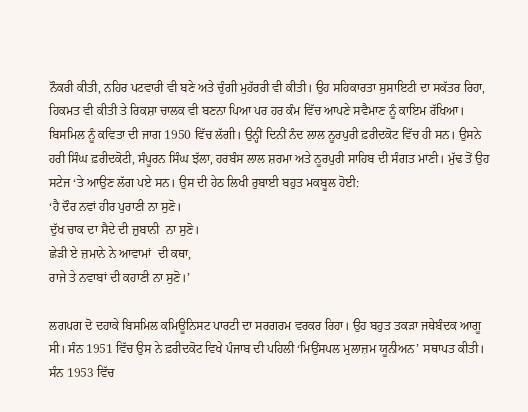ਨੌਕਰੀ ਕੀਤੀ, ਨਹਿਰ ਪਟਵਾਰੀ ਵੀ ਬਣੇ ਅਤੇ ਚੁੰਗੀ ਮੁਹੱਰਰੀ ਵੀ ਕੀਤੀ। ਉਹ ਸਹਿਕਾਰਤਾ ਸੁਸਾਇਟੀ ਦਾ ਸਕੱਤਰ ਰਿਹਾ, ਹਿਕਮਤ ਵੀ ਕੀਤੀ ਤੇ ਰਿਕਸ਼ਾ ਚਾਲਕ ਵੀ ਬਣਨਾ ਪਿਆ ਪਰ ਹਰ ਕੰਮ ਵਿੱਚ ਆਪਣੇ ਸਵੈਮਾਣ ਨੂੰ ਕਾਇਮ ਰੱਖਿਆ।
ਬਿਸਮਿਲ ਨੂੰ ਕਵਿਤਾ ਦੀ ਜਾਗ 1950 ਵਿੱਚ ਲੱਗੀ। ਉਨ੍ਹੀਂ ਦਿਨੀਂ ਨੰਦ ਲਾਲ ਨੂਰਪੁਰੀ ਫ਼ਰੀਦਕੋਟ ਵਿੱਚ ਹੀ ਸਨ। ਉਸਨੇ ਹਰੀ ਸਿੰਘ ਫ਼ਰੀਦਕੋਟੀ, ਸੰਪੂਰਨ ਸਿੰਘ ਝੱਲਾ, ਹਰਬੰਸ ਲਾਲ ਸ਼ਰਮਾ ਅਤੇ ਨੂਰਪੁਰੀ ਸਾਹਿਬ ਦੀ ਸੰਗਤ ਮਾਣੀ। ਮੁੱਢ ਤੋਂ ਉਹ ਸਟੇਜ ‘ਤੇ ਆਉਣ ਲੱਗ ਪਏ ਸਨ। ਉਸ ਦੀ ਹੇਠ ਲਿਖੀ ਰੁਬਾਈ ਬਹੁਤ ਮਕਬੂਲ ਹੋਈ:
‘ਹੈ ਦੌਰ ਨਵਾਂ ਹੀਰ ਪੁਰਾਣੀ ਨਾ ਸੁਣੋ।
ਦੁੱਖ ਚਾਕ ਦਾ ਸੈਦੇ ਦੀ ਜ਼ੁਬਾਨੀ  ਨਾ ਸੁਣੋ।
ਛੇੜੀ ਏ ਜ਼ਮਾਨੇ ਨੇ ਆਵਾਮਾਂ  ਦੀ ਕਥਾ,
ਰਾਜੇ ਤੇ ਨਵਾਬਾਂ ਦੀ ਕਹਾਣੀ ਨਾ ਸੁਣੋ।’

ਲਗਪਗ ਦੋ ਦਹਾਕੇ ਬਿਸਮਿਲ ਕਮਿਊਨਿਸਟ ਪਾਰਟੀ ਦਾ ਸਰਗਰਮ ਵਰਕਰ ਰਿਹਾ। ਉਹ ਬਹੁਤ ਤਕੜਾ ਜਥੇਬੰਦਕ ਆਗੂ ਸੀ। ਸੰਨ 1951 ਵਿੱਚ ਉਸ ਨੇ ਫ਼ਰੀਦਕੋਟ ਵਿਖੇ ਪੰਜਾਬ ਦੀ ਪਹਿਲੀ ‘ਮਿਉਂਸਪਲ ਮੁਲਾਜ਼ਮ ਯੂਨੀਅਨ’ ਸਥਾਪਤ ਕੀਤੀ। ਸੰਨ 1953 ਵਿੱਚ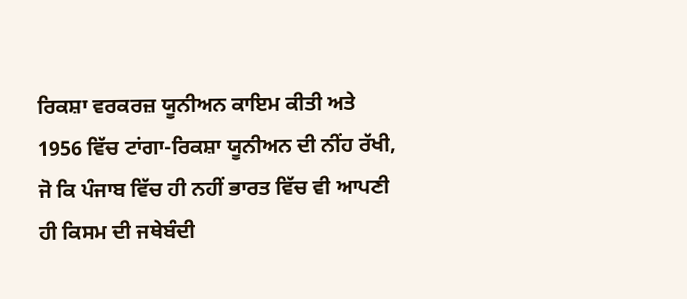ਰਿਕਸ਼ਾ ਵਰਕਰਜ਼ ਯੂਨੀਅਨ ਕਾਇਮ ਕੀਤੀ ਅਤੇ 1956 ਵਿੱਚ ਟਾਂਗਾ-ਰਿਕਸ਼ਾ ਯੂਨੀਅਨ ਦੀ ਨੀਂਹ ਰੱਖੀ, ਜੋ ਕਿ ਪੰਜਾਬ ਵਿੱਚ ਹੀ ਨਹੀਂ ਭਾਰਤ ਵਿੱਚ ਵੀ ਆਪਣੀ ਹੀ ਕਿਸਮ ਦੀ ਜਥੇਬੰਦੀ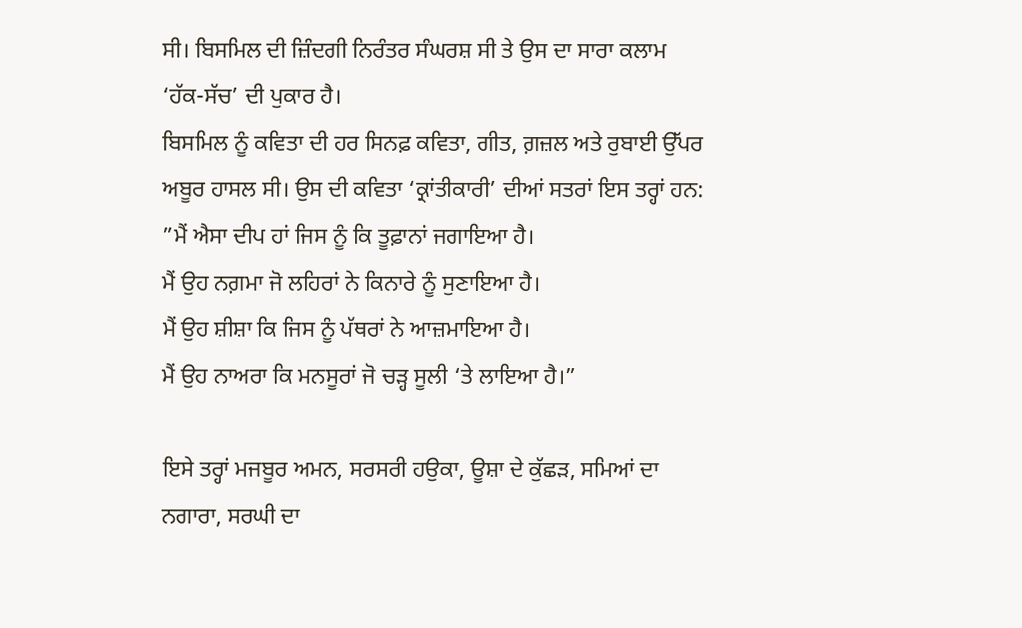ਸੀ। ਬਿਸਮਿਲ ਦੀ ਜ਼ਿੰਦਗੀ ਨਿਰੰਤਰ ਸੰਘਰਸ਼ ਸੀ ਤੇ ਉਸ ਦਾ ਸਾਰਾ ਕਲਾਮ ‘ਹੱਕ-ਸੱਚ’ ਦੀ ਪੁਕਾਰ ਹੈ।
ਬਿਸਮਿਲ ਨੂੰ ਕਵਿਤਾ ਦੀ ਹਰ ਸਿਨਫ਼ ਕਵਿਤਾ, ਗੀਤ, ਗ਼ਜ਼ਲ ਅਤੇ ਰੁਬਾਈ ਉੱਪਰ ਅਬੂਰ ਹਾਸਲ ਸੀ। ਉਸ ਦੀ ਕਵਿਤਾ ‘ਕ੍ਰਾਂਤੀਕਾਰੀ’ ਦੀਆਂ ਸਤਰਾਂ ਇਸ ਤਰ੍ਹਾਂ ਹਨ:
”ਮੈਂ ਐਸਾ ਦੀਪ ਹਾਂ ਜਿਸ ਨੂੰ ਕਿ ਤੂਫ਼ਾਨਾਂ ਜਗਾਇਆ ਹੈ।
ਮੈਂ ਉਹ ਨਗ਼ਮਾ ਜੋ ਲਹਿਰਾਂ ਨੇ ਕਿਨਾਰੇ ਨੂੰ ਸੁਣਾਇਆ ਹੈ।
ਮੈਂ ਉਹ ਸ਼ੀਸ਼ਾ ਕਿ ਜਿਸ ਨੂੰ ਪੱਥਰਾਂ ਨੇ ਆਜ਼ਮਾਇਆ ਹੈ।
ਮੈਂ ਉਹ ਨਾਅਰਾ ਕਿ ਮਨਸੂਰਾਂ ਜੋ ਚੜ੍ਹ ਸੂਲੀ ‘ਤੇ ਲਾਇਆ ਹੈ।”

ਇਸੇ ਤਰ੍ਹਾਂ ਮਜਬੂਰ ਅਮਨ, ਸਰਸਰੀ ਹਉਕਾ, ਊਸ਼ਾ ਦੇ ਕੁੱਛੜ, ਸਮਿਆਂ ਦਾ ਨਗਾਰਾ, ਸਰਘੀ ਦਾ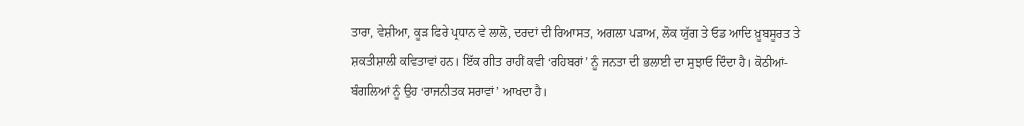ਤਾਰਾ, ਵੇਸ਼ੀਆ, ਕੂੜ ਫਿਰੇ ਪ੍ਰਧਾਨ ਵੇ ਲਾਲੋ, ਦਰਦਾਂ ਦੀ ਰਿਆਸਤ, ਅਗਲਾ ਪੜਾਅ, ਲੋਕ ਯੁੱਗ ਤੇ ਓਡ ਆਦਿ ਖ਼ੂਬਸੂਰਤ ਤੇ ਸ਼ਕਤੀਸ਼ਾਲੀ ਕਵਿਤਾਵਾਂ ਹਨ। ਇੱਕ ਗੀਤ ਰਾਹੀਂ ਕਵੀ ‘ਰਹਿਬਰਾਂ’ ਨੂੰ ਜਨਤਾ ਦੀ ਭਲਾਈ ਦਾ ਸੁਝਾਓ ਦਿੰਦਾ ਹੈ। ਕੋਠੀਆਂ-ਬੰਗਲਿਆਂ ਨੂੰ ਉਹ ‘ਰਾਜਨੀਤਕ ਸਰਾਵਾਂ’ ਆਖਦਾ ਹੈ।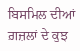ਬਿਸਮਿਲ ਦੀਆਂ ਗ਼ਜ਼ਲਾਂ ਦੇ ਕੁਝ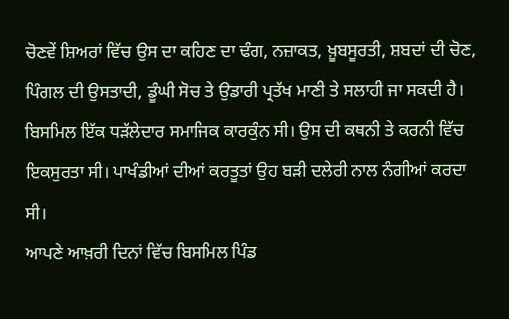ਚੋਣਵੇਂ ਸ਼ਿਅਰਾਂ ਵਿੱਚ ਉਸ ਦਾ ਕਹਿਣ ਦਾ ਢੰਗ, ਨਜ਼ਾਕਤ, ਖ਼ੂਬਸੂਰਤੀ, ਸ਼ਬਦਾਂ ਦੀ ਚੋਣ, ਪਿੰਗਲ ਦੀ ਉਸਤਾਦੀ, ਡੂੰਘੀ ਸੋਚ ਤੇ ਉਡਾਰੀ ਪ੍ਰਤੱਖ ਮਾਣੀ ਤੇ ਸਲਾਹੀ ਜਾ ਸਕਦੀ ਹੈ। ਬਿਸਮਿਲ ਇੱਕ ਧੜੱਲੇਦਾਰ ਸਮਾਜਿਕ ਕਾਰਕੁੰਨ ਸੀ। ਉਸ ਦੀ ਕਥਨੀ ਤੇ ਕਰਨੀ ਵਿੱਚ ਇਕਸੁਰਤਾ ਸੀ। ਪਾਖੰਡੀਆਂ ਦੀਆਂ ਕਰਤੂਤਾਂ ਉਹ ਬੜੀ ਦਲੇਰੀ ਨਾਲ ਨੰਗੀਆਂ ਕਰਦਾ ਸੀ।
ਆਪਣੇ ਆਖ਼ਰੀ ਦਿਨਾਂ ਵਿੱਚ ਬਿਸਮਿਲ ਪਿੰਡ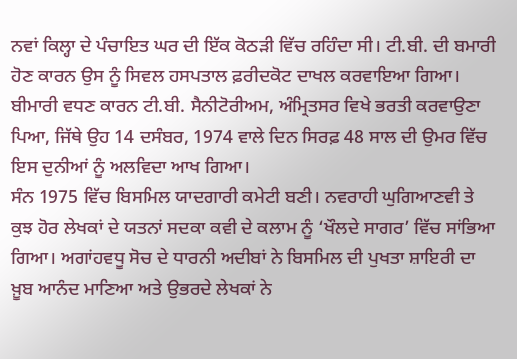ਨਵਾਂ ਕਿਲ੍ਹਾ ਦੇ ਪੰਚਾਇਤ ਘਰ ਦੀ ਇੱਕ ਕੋਠੜੀ ਵਿੱਚ ਰਹਿੰਦਾ ਸੀ। ਟੀ.ਬੀ. ਦੀ ਬਮਾਰੀ ਹੋਣ ਕਾਰਨ ਉਸ ਨੂੰ ਸਿਵਲ ਹਸਪਤਾਲ ਫ਼ਰੀਦਕੋਟ ਦਾਖਲ ਕਰਵਾਇਆ ਗਿਆ। ਬੀਮਾਰੀ ਵਧਣ ਕਾਰਨ ਟੀ.ਬੀ. ਸੈਨੀਟੋਰੀਅਮ, ਅੰਮ੍ਰਿਤਸਰ ਵਿਖੇ ਭਰਤੀ ਕਰਵਾਉਣਾ ਪਿਆ, ਜਿੱਥੇ ਉਹ 14 ਦਸੰਬਰ, 1974 ਵਾਲੇ ਦਿਨ ਸਿਰਫ਼ 48 ਸਾਲ ਦੀ ਉਮਰ ਵਿੱਚ ਇਸ ਦੁਨੀਆਂ ਨੂੰ ਅਲਵਿਦਾ ਆਖ ਗਿਆ।
ਸੰਨ 1975 ਵਿੱਚ ਬਿਸਮਿਲ ਯਾਦਗਾਰੀ ਕਮੇਟੀ ਬਣੀ। ਨਵਰਾਹੀ ਘੁਗਿਆਣਵੀ ਤੇ ਕੁਝ ਹੋਰ ਲੇਖਕਾਂ ਦੇ ਯਤਨਾਂ ਸਦਕਾ ਕਵੀ ਦੇ ਕਲਾਮ ਨੂੰ ‘ਖੌਲਦੇ ਸਾਗਰ’ ਵਿੱਚ ਸਾਂਭਿਆ ਗਿਆ। ਅਗਾਂਹਵਧੂ ਸੋਚ ਦੇ ਧਾਰਨੀ ਅਦੀਬਾਂ ਨੇ ਬਿਸਮਿਲ ਦੀ ਪੁਖਤਾ ਸ਼ਾਇਰੀ ਦਾ ਖ਼ੂਬ ਆਨੰਦ ਮਾਣਿਆ ਅਤੇ ਉਭਰਦੇ ਲੇਖਕਾਂ ਨੇ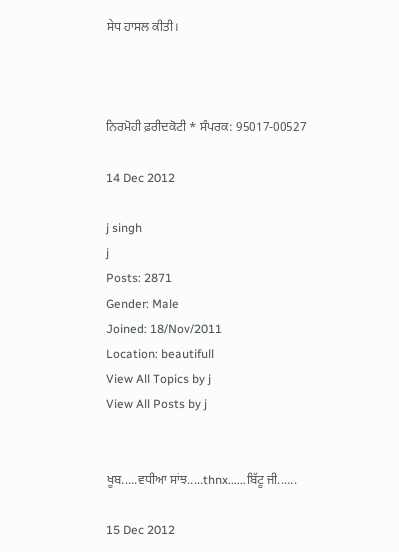ਸੇਧ ਹਾਸਲ ਕੀਤੀ।



ਨਿਰਮੋਹੀ ਫ਼ਰੀਦਕੋਟੀ * ਸੰਪਰਕ: 95017-00527

14 Dec 2012

j singh
j
Posts: 2871
Gender: Male
Joined: 18/Nov/2011
Location: beautifull
View All Topics by j
View All Posts by j


ਖੂਬ.....ਵਧੀਆ ਸਾਂਝ.....thnx......ਬਿੱਟੂ ਜੀ......

15 Dec 2012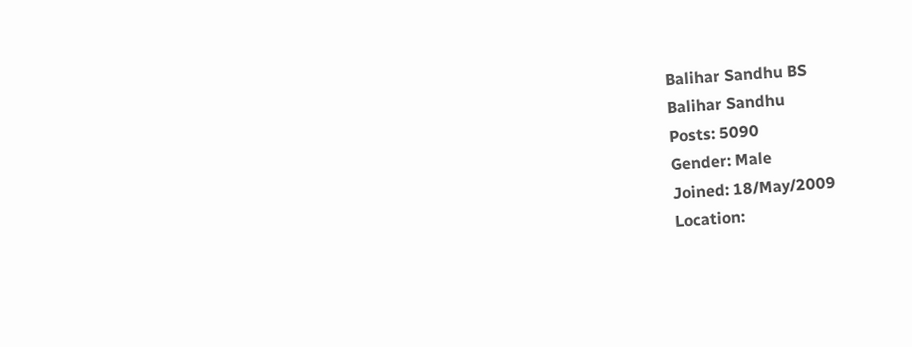Balihar Sandhu BS
Balihar Sandhu
Posts: 5090
Gender: Male
Joined: 18/May/2009
Location: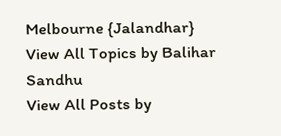Melbourne {Jalandhar}
View All Topics by Balihar Sandhu
View All Posts by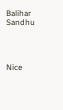Balihar Sandhu




Nice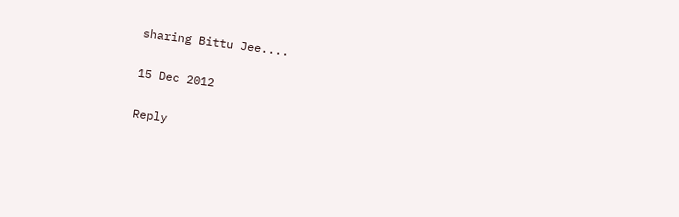sharing Bittu Jee....

15 Dec 2012

Reply